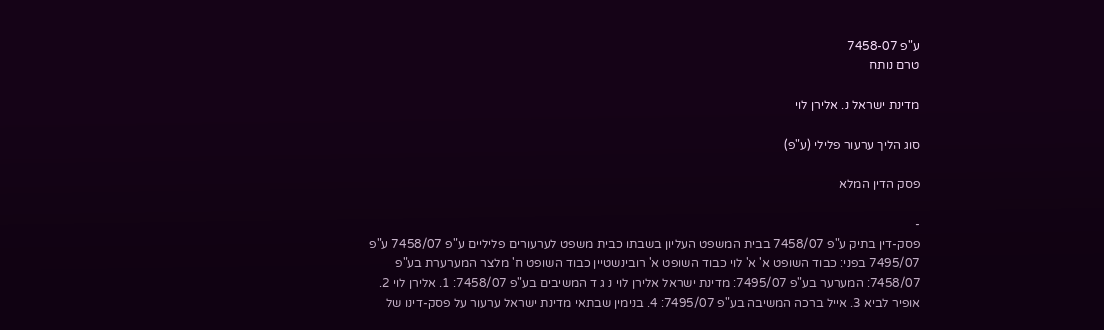ע"פ 7458-07
טרם נותח

מדינת ישראל נ. אלירן לוי

סוג הליך ערעור פלילי (ע"פ)

פסק הדין המלא

-
פסק-דין בתיק ע"פ 7458/07 בבית המשפט העליון בשבתו כבית משפט לערעורים פליליים ע"פ 7458/07 ע"פ 7495/07 בפני: כבוד השופט א' א' לוי כבוד השופט א' רובינשטיין כבוד השופט ח' מלצר המערערת בע"פ 7458/07: המערער בע"פ 7495/07: מדינת ישראל אלירן לוי נ ג ד המשיבים בע"פ 7458/07: 1. אלירן לוי 2. אופיר לביא 3. אייל ברכה המשיבה בע"פ 7495/07: 4. בנימין שבתאי מדינת ישראל ערעור על פסק-דינו של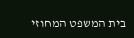בית המשפט המחוזי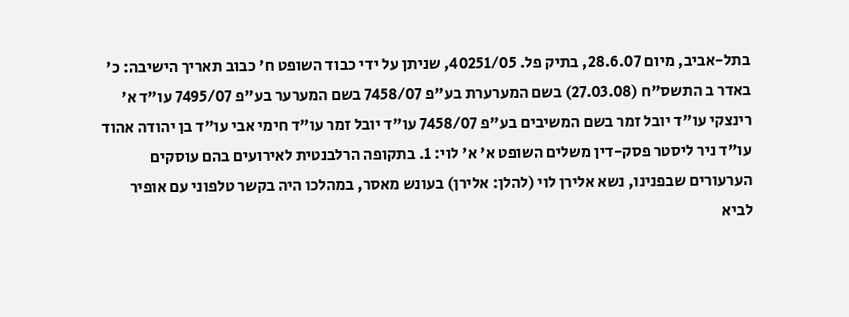בתל-אביב, מיום 28.6.07, בתיק פל. 40251/05, שניתן על ידי כבוד השופט ח' כבוב תאריך הישיבה: כ' באדר ב התשס"ח (27.03.08) בשם המערערת בע"פ 7458/07 בשם המערער בע"פ 7495/07 עו"ד א' רינצקי עו"ד יובל זמר בשם המשיבים בע"פ 7458/07 עו"ד יובל זמר עו"ד חימי אבי עו"ד בן יהודה אהוד עו"ד ניר ליסטר פסק-דין משלים השופט א' א' לוי: 1. בתקופה הרלבנטית לאירועים בהם עוסקים הערעורים שבפנינו, נשא אלירן לוי (להלן: אלירן) בעונש מאסר, במהלכו היה בקשר טלפוני עם אופיר לביא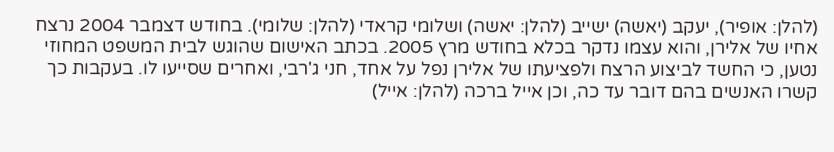(להלן: אופיר), יעקב (יאשה) ישייב (להלן: יאשה) ושלומי קראדי (להלן: שלומי). בחודש דצמבר 2004 נרצח אחיו של אלירן, והוא עצמו נדקר בכלא בחודש מרץ 2005. בכתב האישום שהוגש לבית המשפט המחוזי נטען, כי החשד לביצוע הרצח ולפציעתו של אלירן נפל על אחד, חני ג'רבי, ואחרים שסייעו לו. בעקבות כך קשרו האנשים בהם דובר עד כה, וכן אייל ברכה (להלן: אייל)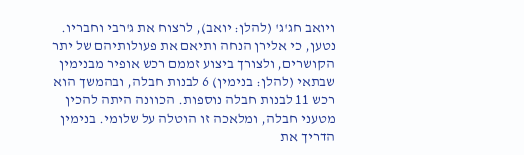ויואב חג'ג' (להלן: יואב), לרצוח את ג'רבי וחבריו. נטען, כי אלירן הנחה ותיאם את פעולותיהם של יתר הקושרים, ולצורך ביצוע זממם רכש אופיר מבנימין שבתאי (להלן: בנימין) 6 לבנות חבלה, ובהמשך הוא רכש 11 לבנות חבלה נוספות. הכוונה היתה להכין מטעני חבלה, ומלאכה זו הוטלה על שלומי. בנימין הדריך את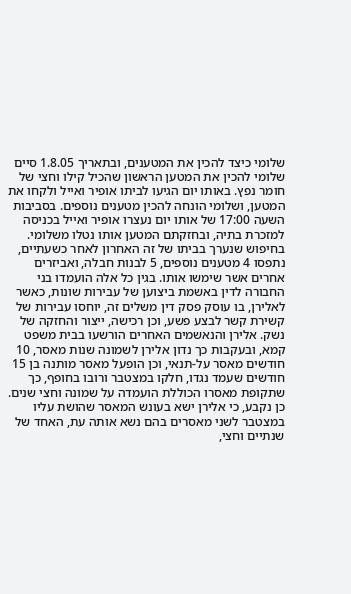שלומי כיצד להכין את המטענים, ובתאריך 1.8.05 סיים שלומי להכין את המטען הראשון שהכיל קילו וחצי של חומר נפץ. באותו יום הגיעו לביתו אופיר ואייל ולקחו את המטען, ושלומי הונחה להכין מטענים נוספים. בסביבות השעה 17:00 של אותו יום נעצרו אופיר ואייל בכניסה למזכרת בתיה, ובחזקתם המטען אותו נטלו משלומי. בחיפוש שנערך בביתו של זה האחרון לאחר כשעתיים, נתפסו 4 מטענים נוספים, 5 לבנות חבלה, ואביזרים אחרים אשר שימשו אותו. בגין כל אלה הועמדו בני החבורה לדין באשמת ביצוען של עבירות שונות, כאשר לאלירן, בו עוסק פסק דין משלים זה, יוחסו עבירות של קשירת קשר לבצע פשע, וכן רכישה, ייצור והחזקה של נשק. אלירן והנאשמים האחרים הורשעו בבית משפט קמא, ובעקבות כך נדון אלירן לשמונה שנות מאסר, 10 חודשים מאסר על-תנאי, וכן הופעל מאסר מותנה בן 15 חודשים שעמד נגדו, חלקו במצטבר ורובו בחופף, כך שתקופת מאסרו הכוללת הועמדה על שמונה וחצי שנים. כן נקבע, כי אלירן ישא בעונש המאסר שהושת עליו במצטבר לשני מאסרים בהם נשא אותה עת, האחד של שנתיים וחצי,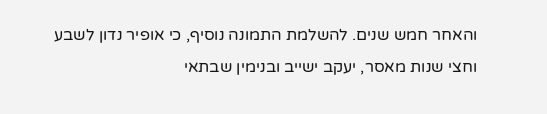והאחר חמש שנים. להשלמת התמונה נוסיף, כי אופיר נדון לשבע וחצי שנות מאסר, יעקב ישייב ובנימין שבתאי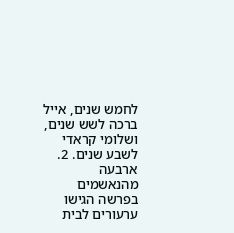לחמש שנים, אייל ברכה לשש שנים, ושלומי קראדי לשבע שנים. 2. ארבעה מהנאשמים בפרשה הגישו ערעורים לבית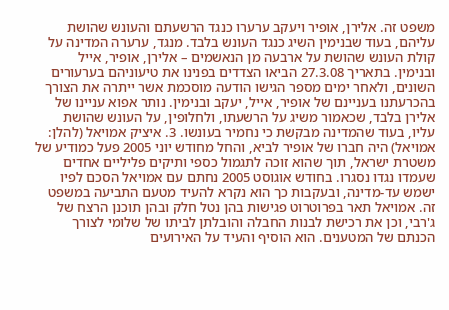משפט זה. אלירן, אופיר ויעקב ערערו כנגד הרשעתם והעונש שהושת עליהם, בעוד שבנימין השיג כנגד העונש בלבד. מנגד, ערערה המדינה על קולת העונש שהושת על ארבעה מן הנאשמים – אלירן, אופיר, אייל ובנימין. בתאריך 27.3.08 הביאו הצדדים בפנינו את טיעוניהם בערעורים השונים, ולאחר ימים מספר הגישו הודעה מוסכמת אשר ייתרה את הצורך בהכרעתנו בעניינם של אופיר, אייל, יעקב ובנימין. נותר אפוא עניינו של אלירן בלבד, שכאמור משיג על הרשעתו, ולחלופין, על העונש שהושת עליו, בעוד שהמדינה מבקשת כי נחמיר בעונשו. 3. איציק אמויאל (להלן: אמויאל) היה חברו של אופיר לביא, והחל מחודש יוני 2005 פעל כמודיע של משטרת ישראל, תוך שהוא זוכה לתגמול כספי ותיקים פליליים אחדים שעמדו נגדו נסגרו. בחודש אוגוסט 2005 נחתם עם אמויאל הסכם לפיו ישמש עד-מדינה, ובעקבות כך הוא נקרא להעיד מטעם התביעה במשפט זה. אמויאל תאר בפרוטרוט פגישות בהן נטל חלק ובהן תוכנן הרצח של ג'רבי, וכן את רכישת לבנות החבלה והובלתן לביתו של שלומי לצורך הכנתם של המטענים. הוא הוסיף והעיד על האירועים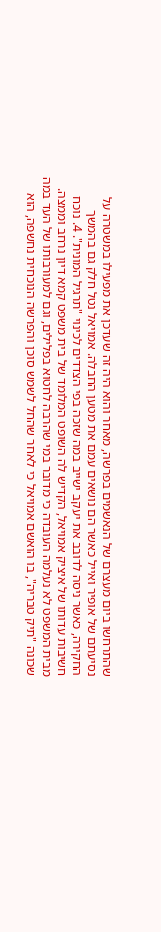שהתרחשו ביום מעצרם של הנאשמים בפרשה, מאחר והוא היה זה שעדכן את מפעילו במשטרה על נסיעתם של אופיר ואייל כאשר הם נושאים עמם את מטען החבלה. אמויאל נטל חלק גם בהמשך החקירה, כאשר ניסה לדובב את יעקב ישייב במה שזכה בפי הצדדים לכינוי "תרגיל המונית". 4. נוכח חשיבות עדותו של איציק אמויאל, הקדיש לה השופט המלומד של בית משפט קמא דיון נרחב וממצה. מבית המשפט לא נעלמה העובדה כי מדובר במי שהרבה לחטוא בפלילים, וגם למעורבותו של העד במה שכונה "תיק טבריה", בו הואשם אמויאל כי לאחר שהחל לשמש סוכן והפרשה הנוכחית נחשפה, הוא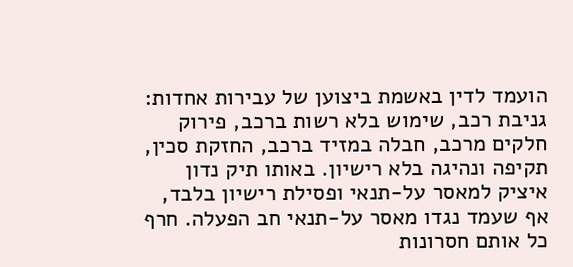הועמד לדין באשמת ביצוען של עבירות אחדות: גניבת רכב, שימוש בלא רשות ברכב, פירוק חלקים מרכב, חבלה במזיד ברכב, החזקת סכין, תקיפה ונהיגה בלא רישיון. באותו תיק נדון איציק למאסר על-תנאי ופסילת רישיון בלבד, אף שעמד נגדו מאסר על-תנאי חב הפעלה. חרף כל אותם חסרונות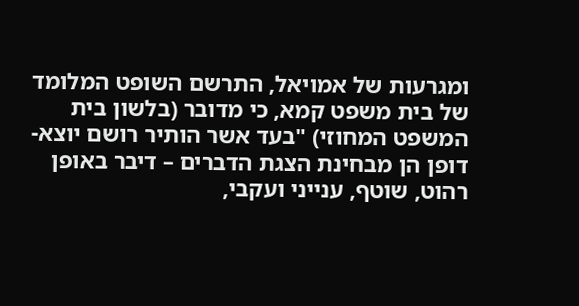ומגרעות של אמויאל, התרשם השופט המלומד של בית משפט קמא, כי מדובר (בלשון בית המשפט המחוזי) "בעד אשר הותיר רושם יוצא-דופן הן מבחינת הצגת הדברים – דיבר באופן רהוט, שוטף, ענייני ועקבי,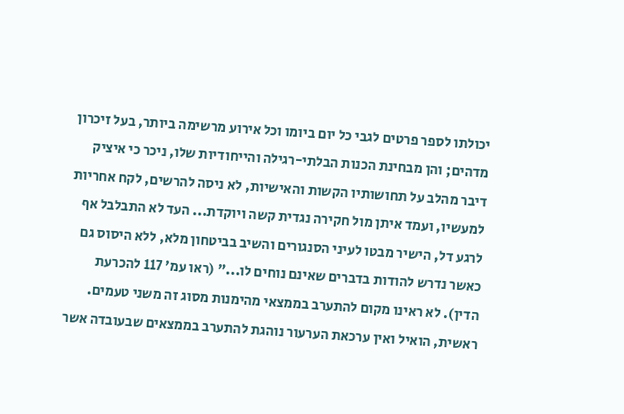יכולתו לספר פרטים לגבי כל יום ביומו וכל אירוע מרשימה ביותר, בעל זיכרון מדהים; והן מבחינת הכנות הבלתי-רגילה והייחודיות שלו, ניכר כי איציק דיבר מהלב על תחושותיו הקשות והאישיות, לא ניסה להרשים, לקח אחריות למעשיו, ועמד איתן מול חקירה נגדית קשה ויוקדת... העד לא התבלבל אף לרגע דל, הישיר מבטו לעיני הסנגורים והשיב בביטחון מלא, ללא היסוס גם כאשר נדרש להודות בדברים שאינם נוחים לו..." (ראו עמ' 117 להכרעת הדין). לא ראינו מקום להתערב בממצאי מהימנות מסוג זה משני טעמים. ראשית, הואיל ואין ערכאת הערעור נוהגת להתערב בממצאים שבעובדה אשר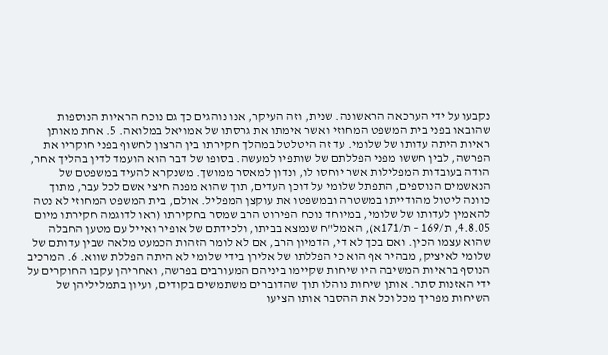נקבעו על ידי הערכאה הראשונה. שנית, וזה העיקר, אנו נוהגים כך גם נוכח הראיות הנוספות שהובאו בפני בית המשפט המחוזי ואשר אימתו את גרסתו של אמויאל במלואה. 5. אחת מאותן ראיות היתה עדותו של שלומי. עד זה היטלטל במהלך חקירתו בין הרצון לחשוף בפני חוקריו את הפרשה, לבין חששו מפני הפללתם של שותפיו למעשה. בסופו של דבר הוא הועמד לדין בהליך אחר, הודה בעובדות המפלילות אשר יוחסו לו, ונדון למאסר ממושך. משנקרא להעיד במשפטם של הנאשמים הנוספים, התפתל שלומי על דוכן העדים, תוך שהוא מפנה חיצי אשם לכל עבר, מתוך כוונה ליטול מהודייתו במשטרה ובמשפטו את עוקצן המפליל. אולם, בית המשפט המחוזי לא נטה להאמין לעדותו של שלומי, במיוחד נוכח הפירוט הרב שמסר בחקירתו (ראו לדוגמה חקירתו מיום 4.8.05, ת/169 – ת/171א), האמל"ח שנמצא בביתו, ולכידתם של אופיר ואייל עם מטען החבלה שהוא עצמו הכין. ואם בכך לא די, הדמיון הרב, אם לא לומר הזהות הכמעט מלאה שבין עדותם של שלומי לאיציק, מבהיר אף הוא כי הפללתו של אלירן בידי שלומי לא היתה הפללת שווא. 6. המרכיב הנוסף בראיות המשיבה היו שיחות שקיימו ביניהם המעורבים בפרשה, ואחריהן עקבו החוקרים על ידי האזנות סתר. אותן שיחות נוהלו תוך שהדוברים משתמשים בקודים, ועיון בתמליליהן של השיחות מפריך מכל וכל את ההסבר אותו הציעו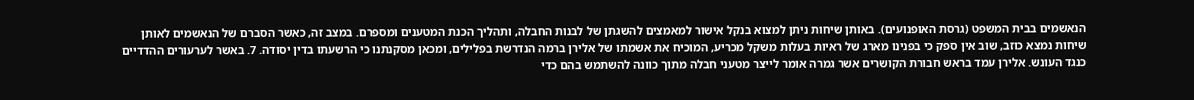הנאשמים בבית המשפט (גרסת האופנועים). באותן שיחות ניתן למצוא בנקל אישור למאמצים להשגתן של לבנות החבלה, ותהליך הכנת המטענים ומספרם. במצב זה, כאשר הסברם של הנאשמים לאותן שיחות נמצא כוזב, שוב אין ספק כי בפנינו מארג של ראיות בעלות משקל מכריע, המוכיח את אשמתו של אלירן ברמה הנדרשת בפלילים, ומכאן מסקנתנו כי הרשעתו בדין יסודה. 7. באשר לערעורים ההדדיים כנגד העונש. אלירן עמד בראש חבורת הקושרים אשר גמרה אומר לייצר מטעני חבלה מתוך כוונה להשתמש בהם כדי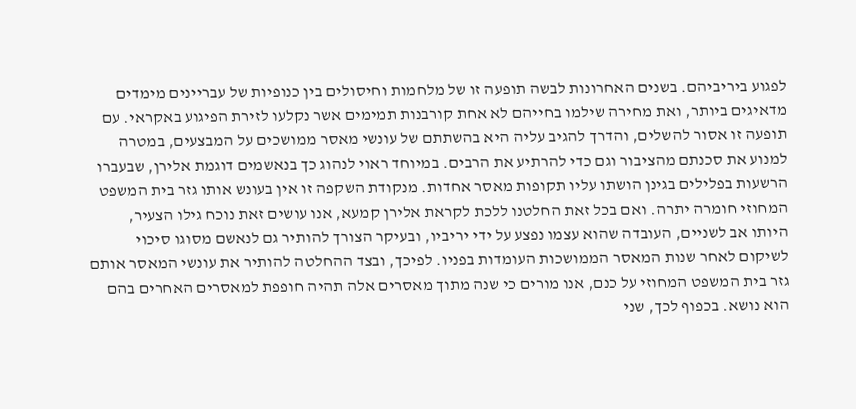לפגוע ביריביהם. בשנים האחרונות לבשה תופעה זו של מלחמות וחיסולים בין כנופיות של עבריינים מימדים מדאיגים ביותר, ואת מחירה שילמו בחייהם לא אחת קורבנות תמימים אשר נקלעו לזירת הפיגוע באקראי. עם תופעה זו אסור להשלים, והדרך להגיב עליה היא בהשתתם של עונשי מאסר ממושכים על המבצעים, במטרה למנוע את סכנתם מהציבור וגם כדי להרתיע את הרבים. במיוחד ראוי לנהוג כך בנאשמים דוגמת אלירן, שבעברו הרשעות בפלילים בגינן הושתו עליו תקופות מאסר אחדות. מנקודת השקפה זו אין בעונש אותו גזר בית המשפט המחוזי חומרה יתרה. ואם בכל זאת החלטנו ללכת לקראת אלירן קמעא, אנו עושים זאת נוכח גילו הצעיר, היותו אב לשניים, העובדה שהוא עצמו נפצע על ידי יריביו, ובעיקר הצורך להותיר גם לנאשם מסוגו סיכוי לשיקום לאחר שנות המאסר הממושכות העומדות בפניו. לפיכך, ובצד ההחלטה להותיר את עונשי המאסר אותם גזר בית המשפט המחוזי על כנם, אנו מורים כי שנה מתוך מאסרים אלה תהיה חופפת למאסרים האחרים בהם הוא נושא. בכפוף לכך, שני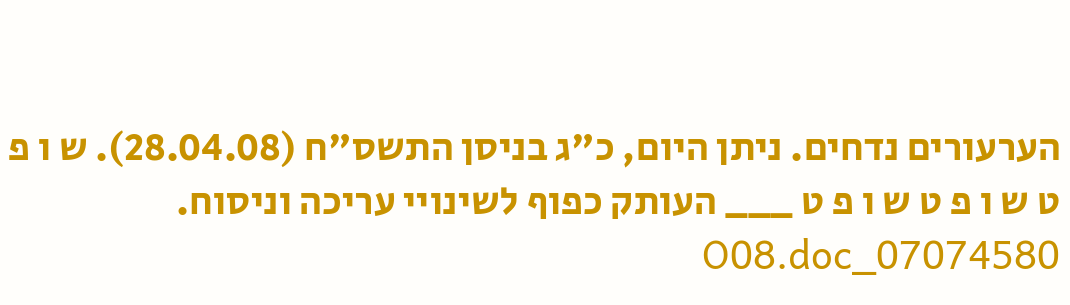הערעורים נדחים. ניתן היום, כ"ג בניסן התשס"ח (28.04.08). ש ו פ ט ש ו פ ט ש ו פ ט ___ העותק כפוף לשינויי עריכה וניסוח. 07074580_O08.doc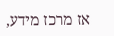אז מרכז מידע,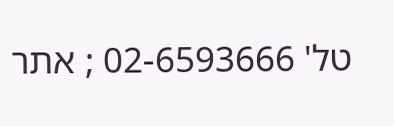טל' 02-6593666 ; אתר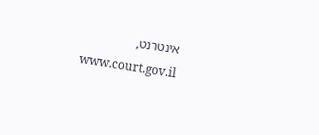אינטרנט, www.court.gov.il